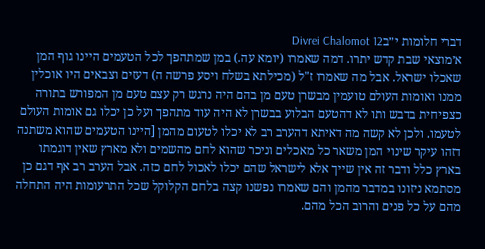דברי חלומות י״בDivrei Chalomot 12
א׳מוצאי שבת קדש יתרו. דמה שאמרו (יומא עה.) במן שמתהפך לכל הטעמים היינו גוף המן שאכלו ישראל. אבל מה שאמרו ז"ל (מכילתא בשלח ויסע פרשה ה) דעזים וצבאים היו אוכלין ממנו ואומות העולם טועמין מבשרן טעם מן בהם היה נרגש רק עצם טעם מן המפורש בתורה כצפיחית בדבש ותו לא דהטעם הבלוע בבשרן לא היה עוד מתהפך ועל כן יכלו גם אומות העולם לטעמו. ולכן לא קשה מה דאיתא דהערב רב לא יכלו לטעום מהמן [היינו הטעמים שהוא משתנה דזהו עיקר שינוי המן משאר כל מאכלים וניכר שהוא לחם מהשמים ולא מארץ שאין דוגמתו בארץ כלל ודבר זה אין שייך אלא לישראל שהם יכלו לאכול לחם כזה. אבל הערב רב אף דגם כן מסתמא ניזונו במדבר מהמן והם שאמרו נפשנו קצה בלחם הקלוקל שכל התרעומות היה התחלה מהם על כל פנים והרוב הכל מהם.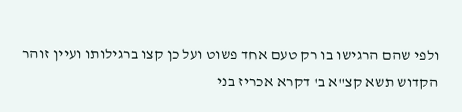ולפי שהם הרגישו בו רק טעם אחד פשוט ועל כן קצו ברגילותו ועיין זוהר הקדוש תשא קצ"א ב' דקרא אכריז בני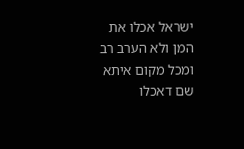ישראל אכלו את המן ולא הערב רב ומכל מקום איתא שם דאכלו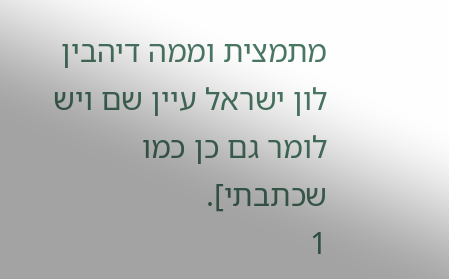מתמצית וממה דיהבין לון ישראל עיין שם ויש לומר גם כן כמו שכתבתי].
1